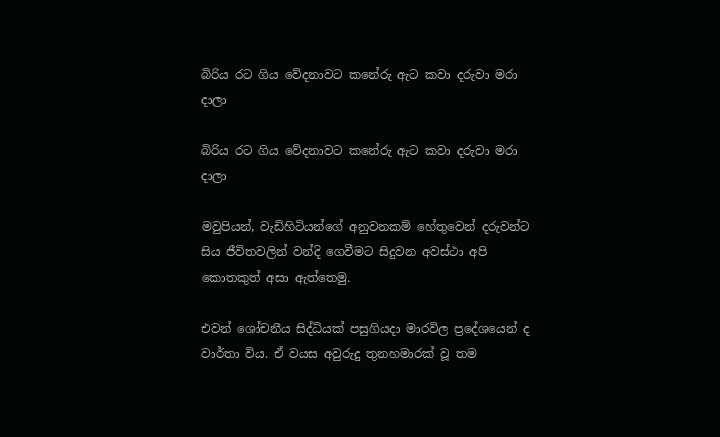බිරිය රට ගිය වේදනාවට කනේරු ඇට කවා දරුවා මරා දාලා

බිරිය රට ගිය වේදනාවට කනේරු ඇට කවා දරුවා මරා දාලා

මවුපියන්, වැඩිහිටියන්ගේ අනුවනකම් හේතුවෙන් දරුවන්ට සිය ජීවිතවලින් වන්දි ගෙවීමට සිදුවන අවස්ථා අපි කොතකුත් අසා ඇත්තෙමු.

එවන් ශෝචනීය සිද්ධියක් පසුගියදා මාරවිල ප්‍රදේශයෙන් ද වාර්තා විය. ඒ වයස අවුරුදු තුනහමාරක් වූ තම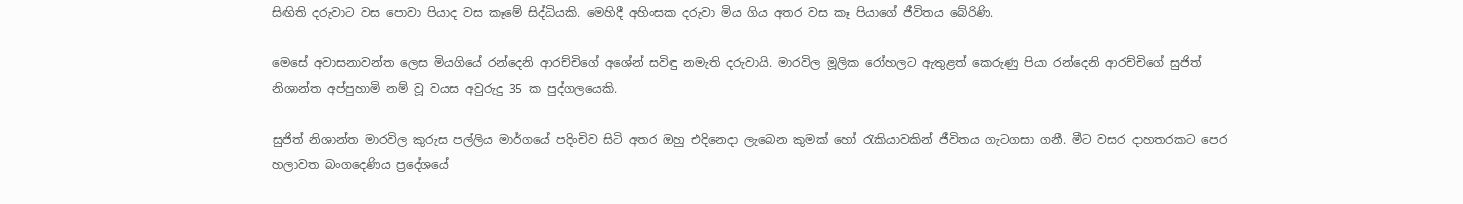සිඟිති දරුවාට වස පොවා පියාද වස කෑමේ සිද්ධියකි. මෙහිදී අහිංසක දරුවා මිය ගිය අතර වස කෑ පියාගේ ජීවිතය බේරිණි.

මෙසේ අවාසනාවන්ත ලෙස මියගියේ රන්දෙනි ආරච්චිගේ අශේන් සවිඳු නමැති දරුවායි. මාරවිල මූලික රෝහලට ඇතුළත් කෙරුණු පියා රන්දෙනි ආරච්චිගේ සුජිත් නිශාන්ත අප්පුහාමි නම් වූ වයස අවුරුදු 35 ක පුද්ගලයෙකි.

සුජිත් නිශාන්ත මාරවිල කුරුස පල්ලිය මාර්ගයේ පදිංචිව සිටි අතර ඔහු එදිනෙදා ලැබෙන කුමක් හෝ රැකියාවකින් ජීවිතය ගැටගසා ගනී. මීට වසර දාහතරකට පෙර හලාවත බංගදෙණිය ප්‍රදේශයේ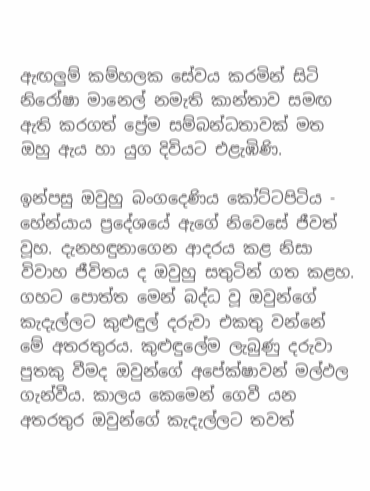ඇඟලුම් කම්හලක සේවය කරමින් සිටි නිරෝෂා මානෙල් නමැති කාන්තාව සමඟ ඇති කරගත් ප්‍රේම සම්බන්ධතාවක් මත ඔහු ඇය හා යුග දිවියට එළැඹිණි.

ඉන්පසු ඔවුහු බංගදෙණිය කෝට්ටපිටිය - හේන්යාය ප්‍රදේශයේ ඇගේ නිවෙසේ ජීවත් වූහ. දැනහඳුනාගෙන ආදරය කළ නිසා විවාහ ජීවිතය ද ඔවුහු සතුටින් ගත කළහ. ගහට පොත්ත මෙන් බද්ධ වූ ඔවුන්ගේ කැදැල්ලට කුළුඳුල් දරුවා එකතු වන්නේ මේ අතරතුරය. කුළුඳුලේම ලැබුණු දරුවා පුතකු වීමද ඔවුන්ගේ අපේක්ෂාවන් මල්ඵල ගැන්වීය. කාලය කෙමෙන් ගෙවී යන අතරතුර ඔවුන්ගේ කැදැල්ලට තවත්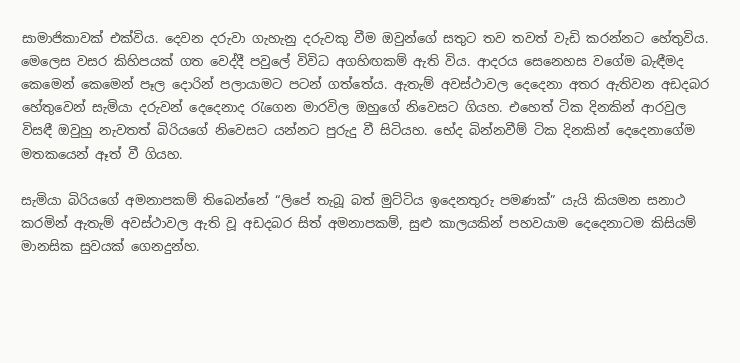සාමාජිකාවක් එක්විය. දෙවන දරුවා ගැහැනු දරුවකු වීම ඔවුන්ගේ සතුට තව තවත් වැඩි කරන්නට හේතුවිය. මෙලෙස වසර කිහිපයක් ගත වෙද්දී පවුලේ විවිධ අගහිඟකම් ඇති විය. ආදරය සෙනෙහස වගේම බැඳීමද කෙමෙන් කෙමෙන් පෑල දොරින් පලායාමට පටන් ගත්තේය. ඇතැම් අවස්ථාවල දෙදෙනා අතර ඇතිවන අඩදබර හේතුවෙන් සැමියා දරුවන් දෙදෙනාද රැගෙන මාරවිල ඔහුගේ නිවෙසට ගියහ. එහෙත් ටික දිනකින් ආරවුල විසඳී ඔවුහු නැවතත් බිරියගේ නිවෙසට යන්නට පුරුදු වී සිටියහ. භේද බින්නවීම් ටික දිනකින් දෙදෙනාගේම මතකයෙන් ඈත් වී ගියහ.

සැමියා බිරියගේ අමනාපකම් තිබෙන්නේ “ලිපේ තැබූ බත් මුට්ටිය ඉදෙනතුරු පමණක්” යැයි කියමන සනාථ කරමින් ඇතැම් අවස්ථාවල ඇති වූ අඩදබර සිත් අමනාපකම්, සුළු කාලයකින් පහවයාම දෙදෙනාටම කිසියම් මානසික සුවයක් ගෙනදුන්හ.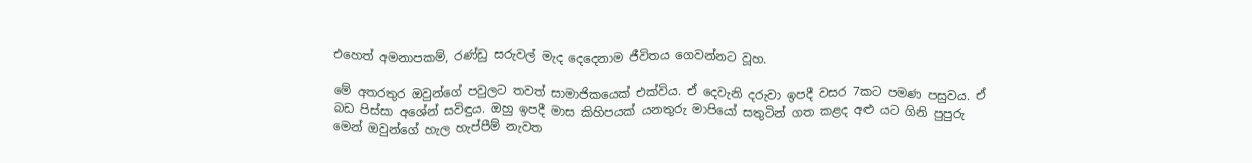එහෙත් අමනාපකම්, රණ්ඩු සරුවල් මැද දෙදෙනාම ජීවිතය ගෙවන්නට වූහ.

මේ අතරතුර ඔවුන්ගේ පවුලට තවත් සාමාජිකයෙක් එක්විය. ඒ දෙවැනි දරුවා ඉපදී වසර 7කට පමණ පසුවය. ඒ බඩ පිස්සා අශේන් සවිඳුය. ඔහු ඉපදී මාස කිහිපයක් යනතුරු මාපියෝ සතුටින් ගත කළද අළු යට ගිනි පුපුරු මෙන් ඔවුන්ගේ හැල හැප්පීම් නැවත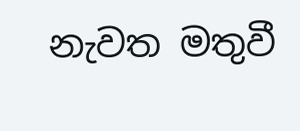නැවත මතුවී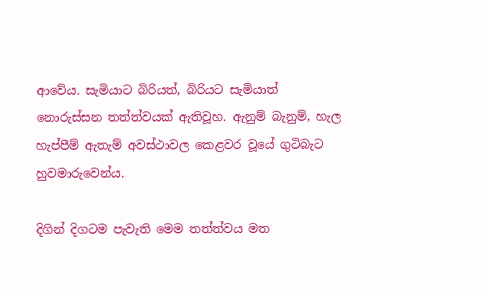ආවේය. සැමියාට බිරියත්, බිරියට සැමියාත් නොරුස්සන තත්ත්වයක් ඇතිවූහ. ඇනුම් බැනුම්, හැල හැප්පීම් ඇතැම් අවස්ථාවල කෙළවර වූයේ ගුටිබැට හුවමාරුවෙන්ය.

දිගින් දිගටම පැවැති මෙම තත්ත්වය මත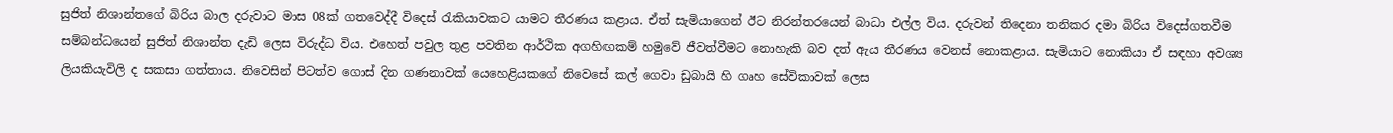සුජිත් නිශාන්තගේ බිරිය බාල දරුවාට මාස 08ක් ගතවෙද්දී විදෙස් රැකියාවකට යාමට තීරණය කළාය. ඒත් සැමියාගෙන් ඊට නිරන්තරයෙන් බාධා එල්ල විය. දරුවන් තිදෙනා තනිකර දමා බිරිය විදෙස්ගතවීම සම්බන්ධයෙන් සුජිත් නිශාන්ත දැඩි ලෙස විරුද්ධ විය. එහෙත් පවුල තුළ පවතින ආර්ථික අගහිඟකම් හමුවේ ජීවත්වීමට නොහැකි බව දත් ඇය තීරණය වෙනස් නොකළාය. සැමියාට නොකියා ඒ සඳහා අවශ්‍ය ලියකියැවිලි ද සකසා ගත්තාය. නිවෙසින් පිටත්ව ගොස් දින ගණනාවක් යෙහෙළියකගේ නිවෙසේ කල් ගෙවා ඩුබායි හි ගෘහ සේවිකාවක් ලෙස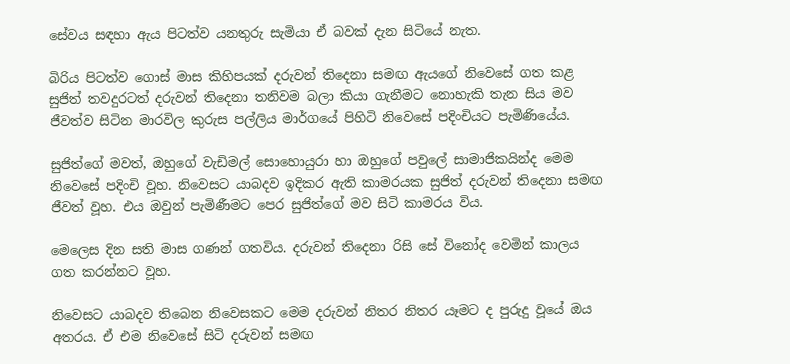සේවය සඳහා ඇය පිටත්ව යනතුරු සැමියා ඒ බවක් දැන සිටියේ නැත.

බිරිය පිටත්ව ගොස් මාස කිහිපයක් දරුවන් තිදෙනා සමඟ ඇයගේ නිවෙසේ ගත කළ සුජිත් තවදුරටත් දරුවන් තිදෙනා තනිවම බලා කියා ගැනීමට නොහැකි තැන සිය මව ජීවත්ව සිටින මාරවිල කුරුස පල්ලිය මාර්ගයේ පිහිටි නිවෙසේ පදිංචියට පැමිණියේය.

සුජිත්ගේ මවත්, ඔහුගේ වැඩිමල් සොහොයුරා හා ඔහුගේ පවුලේ සාමාජිකයින්ද මෙම නිවෙසේ පදිංචි වූහ. නිවෙසට යාබදව ඉදිකර ඇති කාමරයක සුජිත් දරුවන් තිදෙනා සමඟ ජීවත් වූහ. එය ඔවුන් පැමිණීමට පෙර සුජිත්ගේ මව සිටි කාමරය විය.

මෙලෙස දින සති මාස ගණන් ගතවිය. දරුවන් තිදෙනා රිසි සේ විනෝද වෙමින් කාලය ගත කරන්නට වූහ.

නිවෙසට යාබදව තිබෙන නිවෙසකට මෙම දරුවන් නිතර නිතර යෑමට ද පුරුදු වූයේ ඔය අතරය. ඒ එම නිවෙසේ සිටි දරුවන් සමඟ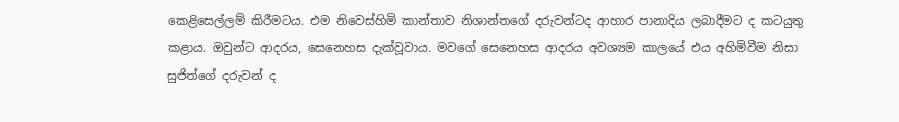කෙළිසෙල්ලම් කිරීමටය. එම නිවෙස්හිමි කාන්තාව නිශාන්තගේ දරුවන්ටද ආහාර පානාදිය ලබාදීමට ද කටයුතු කළාය. ඔවුන්ට ආදරය, සෙනෙහස දැක්වූවාය. මවගේ සෙනෙහස ආදරය අවශ්‍යම කාලයේ එය අහිමිවීම නිසා සුජිත්ගේ දරුවන් ද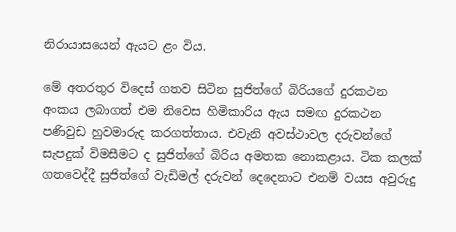නිරායාසයෙන් ඇයට ළං විය.

මේ අතරතුර විදෙස් ගතව සිටින සුජිත්ගේ බිරියගේ දුරකථන අංකය ලබාගත් එම නිවෙස හිමිකාරිය ඇය සමඟ දුරකථන පණිවුඩ හුවමාරුද කරගත්තාය. එවැනි අවස්ථාවල දරුවන්ගේ සැපදුක් විමසීමට ද සුජිත්ගේ බිරිය අමතක නොකළාය. ටික කලක් ගතවෙද්දී සුජිත්ගේ වැඩිමල් දරුවන් දෙදෙනාට එනම් වයස අවුරුදු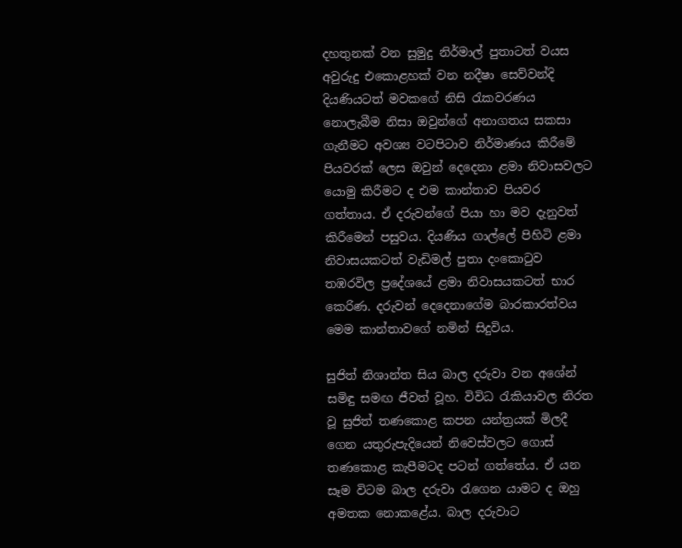දහතුනක් වන සුමුදු නිර්මාල් පුතාටත් වයස අවුරුදු එකොළහක් වන නදීෂා සෙව්වන්දි දියණියටත් මවකගේ නිසි රැකවරණය නොලැබීම නිසා ඔවුන්ගේ අනාගතය සකසා ගැනීමට අවශ්‍ය වටපිටාව නිර්මාණය කිරීමේ පියවරක් ලෙස ඔවුන් දෙදෙනා ළමා නිවාසවලට යොමු කිරීමට ද එම කාන්තාව පියවර ගත්තාය. ඒ දරුවන්ගේ පියා හා මව දැනුවත් කිරීමෙන් පසුවය. දියණිය ගාල්ලේ පිහිටි ළමා නිවාසයකටත් වැඩිමල් පුතා දංකොටුව තඹරවිල ප්‍රදේශයේ ළමා නිවාසයකටත් භාර කෙරිණ. දරුවන් දෙදෙනාගේම බාරකාරත්වය මෙම කාන්තාවගේ නමින් සිදුවිය.

සුජිත් නිශාන්ත සිය බාල දරුවා වන අශේන් සමිඳු සමඟ ජීවත් වූහ. විවිධ රැකියාවල නිරත වූ සුජිත් තණකොළ කපන යන්ත්‍රයක් මිලදී ගෙන යතුරුපැදියෙන් නිවෙස්වලට ගොස් තණකොළ කැපීමටද පටන් ගත්තේය. ඒ යන සෑම විටම බාල දරුවා රැගෙන යාමට ද ඔහු අමතක නොකළේය. බාල දරුවාට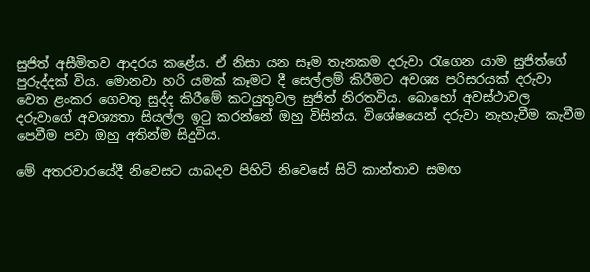සුජිත් අසීමිතව ආදරය කළේය. ඒ නිසා යන සෑම තැනකම දරුවා රැගෙන යාම සුජිත්ගේ පුරුද්දක් විය. මොනවා හරි යමක් කෑමට දී සෙල්ලම් කිරීමට අවශ්‍ය පරිසරයක් දරුවා වෙත ළංකර ගෙවතු සුද්ද කිරීමේ කටයුතුවල සුජිත් නිරතවිය. බොහෝ අවස්ථාවල දරුවාගේ අවශ්‍යතා සියල්ල ඉටු කරන්නේ ඔහු විසින්ය. විශේෂයෙන් දරුවා නැහැවීම කැවීම පෙවීම පවා ඔහු අතින්ම සිදුවිය.

මේ අතරවාරයේදී නිවෙසට යාබදව පිහිටි නිවෙසේ සිටි කාන්තාව සමඟ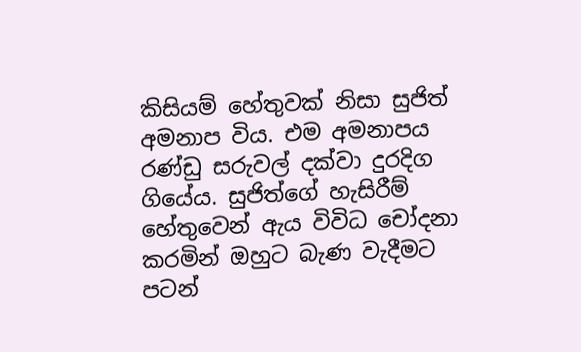කිසියම් හේතුවක් නිසා සුජිත් අමනාප විය. එම අමනාපය රණ්ඩු සරුවල් දක්වා දුරදිග ගියේය. සුජිත්ගේ හැසිරීම් හේතුවෙන් ඇය විවිධ චෝදනා කරමින් ඔහුට බැණ වැදීමට පටන්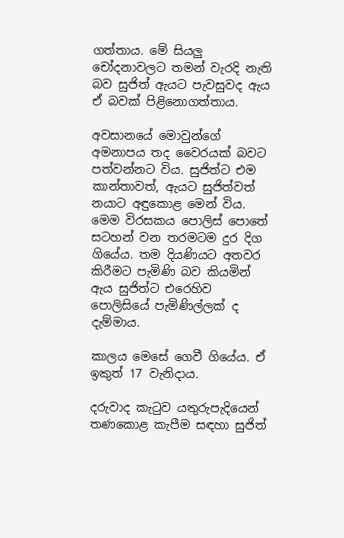ගත්තාය. මේ සියලු චෝදනාවලට තමන් වැරදි නැති බව සුජිත් ඇයට පැවසුවද ඇය ඒ බවක් පිළිනොගත්තාය.

අවසානයේ මොවුන්ගේ අමනාපය තද වෛරයක් බවට පත්වන්නට විය. සුජිත්ට එම කාන්තාවත්, ඇයට සුජිත්වත් නයාට අඳුකොළ මෙන් විය. මෙම විරසකය පොලිස් පොතේ සටහන් වන තරමටම දුර දිග ගියේය. තම දියණියට අතවර කිරීමට පැමිණි බව කියමින් ඇය සුජිත්ට එරෙහිව පොලිසියේ පැමිණිල්ලක් ද දැම්මාය.

කාලය මෙසේ ගෙවී ගියේය. ඒ ඉකුත් 17 වැනිදාය.

දරුවාද කැටුව යතුරුපැදියෙන් තණකොළ කැපීම සඳහා සුජිත්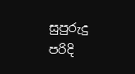සුපුරුදු පරිදි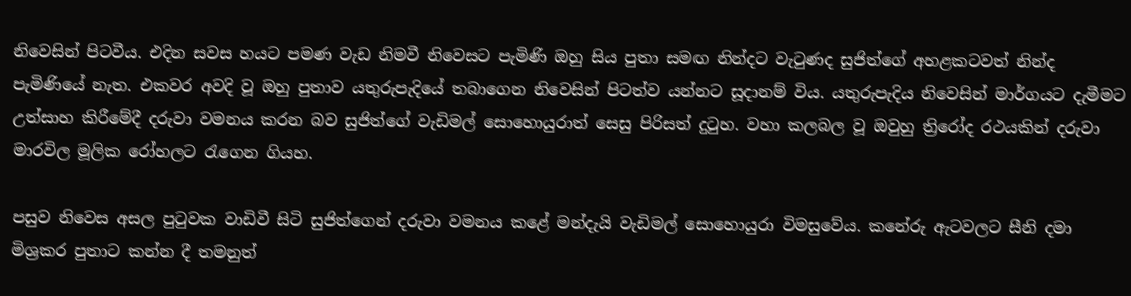නිවෙසින් පිටවීය. එදින සවස හයට පමණ වැඩ නිමවී නිවෙසට පැමිණි ඔහු සිය පුතා සමඟ නින්දට වැටුණද සුජිත්ගේ අහළකටවත් නින්ද පැමිණියේ නැත. එකවර අවදි වූ ඔහු පුතාව යතුරුපැදියේ තබාගෙන නිවෙසින් පිටත්ව යන්නට සූදානම් විය. යතුරුපැදිය නිවෙසින් මාර්ගයට දැමීමට උත්සාහ කිරීමේදී දරුවා වමනය කරන බව සුජිත්ගේ වැඩිමල් සොහොයුරාත් සෙසු පිරිසත් දුටුහ. වහා කලබල වූ ඔවුහු ත්‍රිරෝද රථයකින් දරුවා මාරවිල මූලික රෝහලට රැගෙන ගියහ.

පසුව නිවෙස අසල පුටුවක වාඩිවී සිටි සුජිත්ගෙන් දරුවා වමනය කළේ මන්දැයි වැඩිමල් සොහොයුරා විමසුවේය. කනේරු ඇටවලට සීනි දමා මිශ්‍රකර පුතාට කන්න දී තමනුත්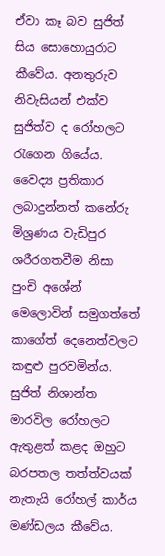ඒවා කෑ බව සුජිත් සිය සොහොයුරාට කීවේය. අනතුරුව නිවැසියන් එක්ව සුජිත්ව ද රෝහලට රැගෙන ගියේය. වෛද්‍ය ප්‍රතිකාර ලබාදුන්නත් කනේරු මිශ්‍රණය වැඩිපුර ශරීරගතවීම නිසා පුංචි අශේන් මෙලොවින් සමුගත්තේ කාගේත් දෙනෙත්වලට කඳුළු පුරවමින්ය. සුජිත් නිශාන්ත මාරවිල රෝහලට ඇතුළත් කළද ඔහුට බරපතල තත්ත්වයක් නැතැයි රෝහල් කාර්ය මණ්ඩලය කීවේය.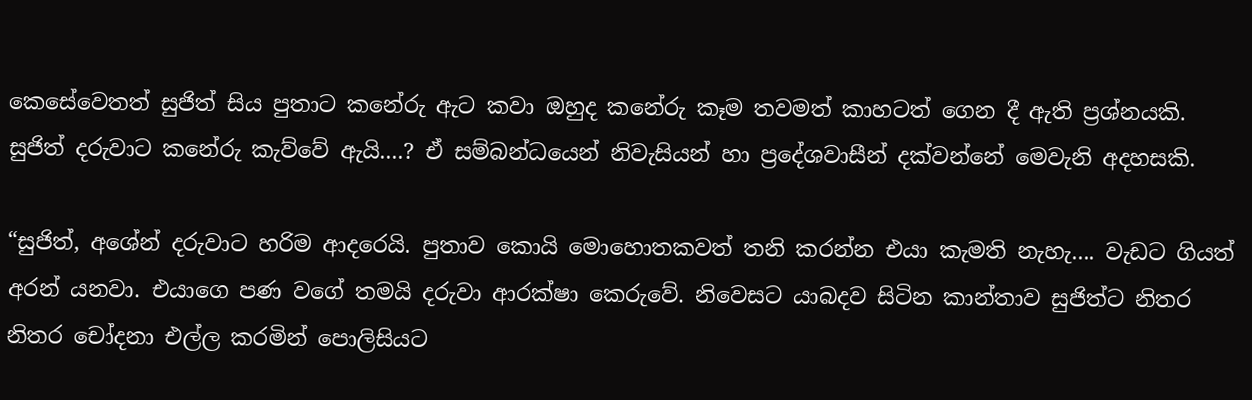කෙසේවෙතත් සුජිත් සිය පුතාට කනේරු ඇට කවා ඔහුද කනේරු කෑම තවමත් කාහටත් ගෙන දී ඇති ප්‍රශ්නයකි. සුජිත් දරුවාට කනේරු කැව්වේ ඇයි....? ඒ සම්බන්ධයෙන් නිවැසියන් හා ප්‍රදේශවාසීන් දක්වන්නේ මෙවැනි අදහසකි.

“සුජිත්, අශේන් දරුවාට හරිම ආදරෙයි. පුතාව කොයි මොහොතකවත් තනි කරන්න එයා කැමති නැහැ.... වැඩට ගියත් අරන් යනවා. එයාගෙ පණ වගේ තමයි දරුවා ආරක්ෂා කෙරුවේ. නිවෙසට යාබදව සිටින කාන්තාව සුජිත්ට නිතර නිතර චෝදනා එල්ල කරමින් පොලිසියට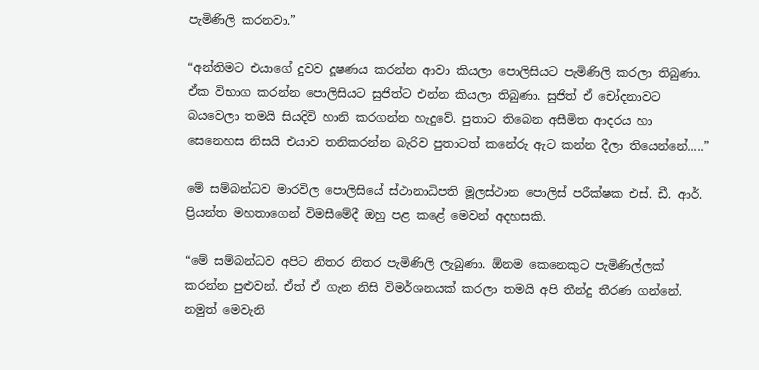පැමිණිලි කරනවා.”

“අන්තිමට එයාගේ දුවව දූෂණය කරන්න ආවා කියලා පොලිසියට පැමිණිලි කරලා තිබුණා. ඒක විභාග කරන්න පොලිසියට සුජිත්ට එන්න කියලා තිබුණා. සුජිත් ඒ චෝදනාවට බයවෙලා තමයි සියදිවි හානි කරගන්න හැදුවේ. පුතාට තිබෙන අසීමිත ආදරය හා සෙනෙහස නිසයි එයාව තනිකරන්න බැරිව පුතාටත් කනේරු ඇට කන්න දීලා තියෙන්නේ.....”

මේ සම්බන්ධව මාරවිල පොලිසියේ ස්ථානාධිපති මූලස්ථාන පොලිස් පරීක්ෂක එස්. ඩී. ආර්. ප්‍රියන්ත මහතාගෙන් විමසීමේදී ඔහු පළ කළේ මෙවන් අදහසකි.

“මේ සම්බන්ධව අපිට නිතර නිතර පැමිණිලි ලැබුණා. ඕනම කෙනෙකුට පැමිණිල්ලක් කරන්න පුළුවන්. ඒත් ඒ ගැන නිසි විමර්ශනයක් කරලා තමයි අපි තීන්දු තීරණ ගන්නේ. නමුත් මෙවැනි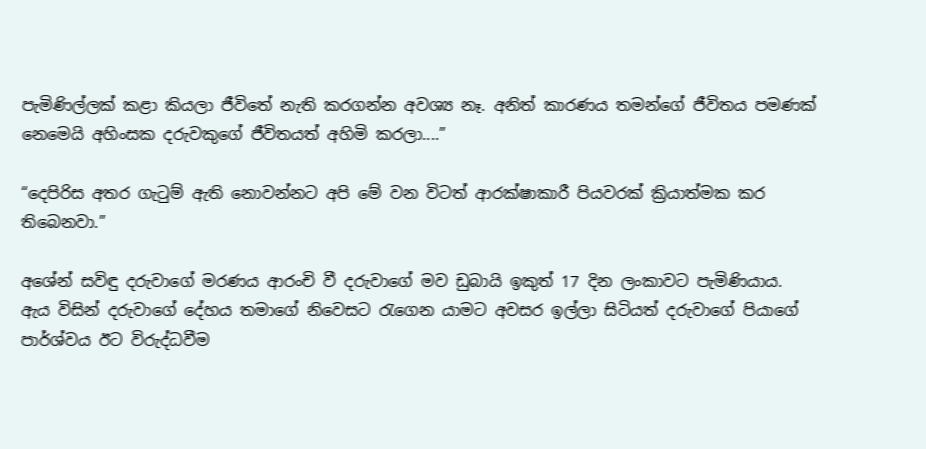පැමිණිල්ලක් කළා කියලා ජීවිතේ නැති කරගන්න අවශ්‍ය නෑ. අනිත් කාරණය තමන්ගේ ජීවිතය පමණක් නෙමෙයි අහිංසක දරුවකුගේ ජීවිතයත් අහිමි කරලා....”

“දෙපිරිස අතර ගැටුම් ඇති නොවන්නට අපි මේ වන විටත් ආරක්ෂාකාරී පියවරක් ක්‍රියාත්මක කර තිබෙනවා.”

අශේන් සවිඳු දරුවාගේ මරණය ආරංචි වී දරුවාගේ මව ඩුබායි ඉකුත් 17 දින ලංකාවට පැමිණියාය. ඇය විසින් දරුවාගේ දේහය තමාගේ නිවෙසට රැගෙන යාමට අවසර ඉල්ලා සිටියත් දරුවාගේ පියාගේ පාර්ශ්වය ඊට විරුද්ධවීම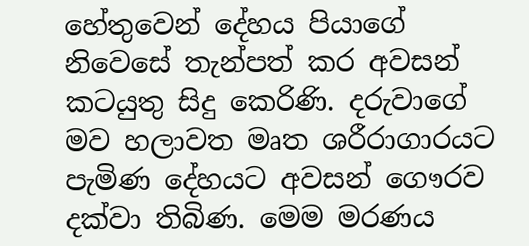හේතුවෙන් දේහය පියාගේ නිවෙසේ තැන්පත් කර අවසන් කටයුතු සිදු කෙරිණි. දරුවාගේ මව හලාවත මෘත ශරීරාගාරයට පැමිණ දේහයට අවසන් ගෞරව දක්වා තිබිණ. මෙම මරණය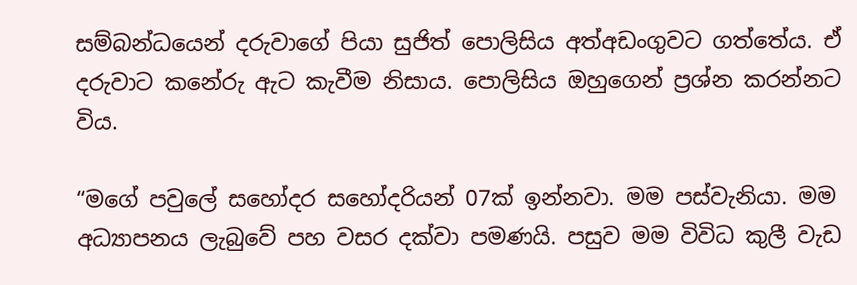සම්බන්ධයෙන් දරුවාගේ පියා සුජිත් පොලිසිය අත්අඩංගුවට ගත්තේය. ඒ දරුවාට කනේරු ඇට කැවීම නිසාය. පොලිසිය ඔහුගෙන් ප්‍රශ්න කරන්නට විය.

“මගේ පවුලේ සහෝදර සහෝදරියන් 07ක් ඉන්නවා. මම පස්වැනියා. මම අධ්‍යාපනය ලැබුවේ පහ වසර දක්වා පමණයි. පසුව මම විවිධ කුලී වැඩ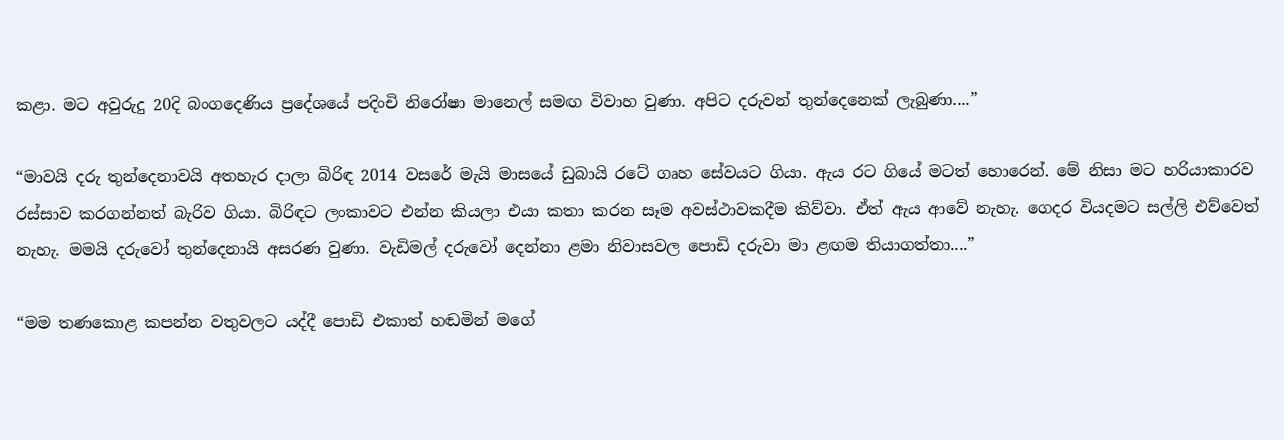කළා. මට අවුරුදු 20දි බංගදෙණිය ප්‍රදේශයේ පදිංචි නිරෝෂා මානෙල් සමඟ විවාහ වුණා. අපිට දරුවන් තුන්දෙනෙක් ලැබුණා....”

“මාවයි දරු තුන්දෙනාවයි අතහැර දාලා බිරිඳ 2014 වසරේ මැයි මාසයේ ඩුබායි රටේ ගෘහ සේවයට ගියා. ඇය රට ගියේ මටත් හොරෙන්. මේ නිසා මට හරියාකාරව රස්සාව කරගන්නත් බැරිව ගියා. බිරිඳට ලංකාවට එන්න කියලා එයා කතා කරන සෑම අවස්ථාවකදීම කිව්වා. ඒත් ඇය ආවේ නැහැ. ගෙදර වියදමට සල්ලි එව්වෙත් නැහැ. මමයි දරුවෝ තුන්දෙනායි අසරණ වුණා. වැඩිමල් දරුවෝ දෙන්නා ළමා නිවාසවල පොඩි දරුවා මා ළඟම තියාගත්තා....”

“මම තණකොළ කපන්න වතුවලට යද්දී පොඩි එකාත් හඬමින් මගේ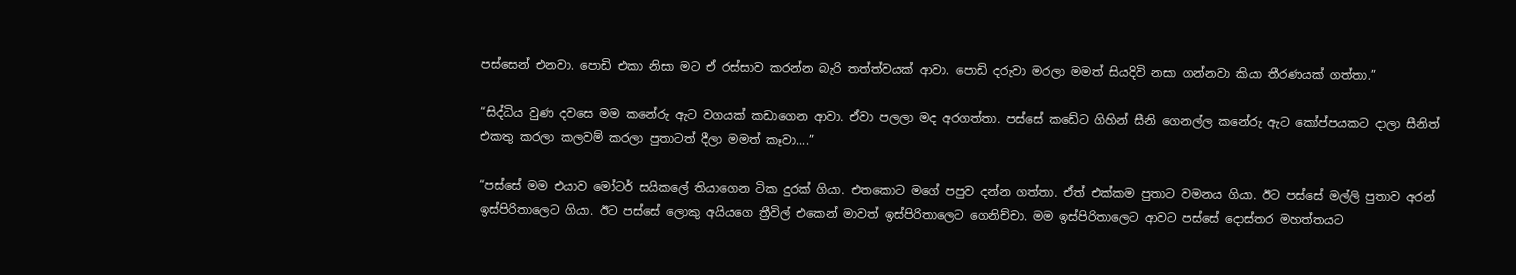පස්සෙන් එනවා. පොඩි එකා නිසා මට ඒ රස්සාව කරන්න බැරි තත්ත්වයක් ආවා. පොඩි දරුවා මරලා මමත් සියදිවි නසා ගන්නවා කියා තීරණයක් ගත්තා.”

“සිද්ධිය වුණ දවසෙ මම කනේරු ඇට වගයක් කඩාගෙන ආවා. ඒවා පලලා මද අරගත්තා. පස්සේ කඩේට ගිහින් සීනි ගෙනල්ල කනේරු ඇට කෝප්පයකට දාලා සීනිත් එකතු කරලා කලවම් කරලා පුතාටත් දීලා මමත් කෑවා....”

“පස්සේ මම එයාව මෝටර් සයිකලේ තියාගෙන ටික දුරක් ගියා. එතකොට මගේ පපුව දන්න ගත්තා. ඒත් එක්කම පුතාට වමනය ගියා. ඊට පස්සේ මල්ලි පුතාව අරන් ඉස්පිරිතාලෙට ගියා. ඊට පස්සේ ලොකු අයියගෙ ත්‍රීවිල් එකෙන් මාවත් ඉස්පිරිතාලෙට ගෙනිච්චා. මම ඉස්පිරිතාලෙට ආවට පස්සේ දොස්තර මහත්තයට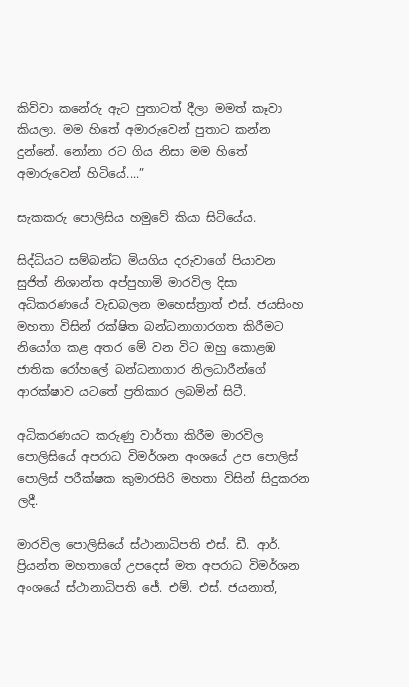කිව්වා කනේරු ඇට පුතාටත් දීලා මමත් කෑවා කියලා. මම හිතේ අමාරුවෙන් පුතාට කන්න දුන්නේ. නෝනා රට ගිය නිසා මම හිතේ අමාරුවෙන් හිටියේ....”

සැකකරු පොලිසිය හමුවේ කියා සිටියේය.

සිද්ධියට සම්බන්ධ මියගිය දරුවාගේ පියාවන සුජිත් නිශාන්ත අප්පුහාමි මාරවිල දිසා අධිකරණයේ වැඩබලන මහෙස්ත්‍රාත් එස්. ජයසිංහ මහතා විසින් රක්ෂිත බන්ධනාගාරගත කිරීමට නියෝග කළ අතර මේ වන විට ඔහු කොළඹ ජාතික රෝහලේ බන්ධනාගාර නිලධාරීන්ගේ ආරක්ෂාව යටතේ ප්‍රතිකාර ලබමින් සිටී.

අධිකරණයට කරුණු වාර්තා කිරීම මාරවිල පොලිසියේ අපරාධ විමර්ශන අංශයේ උප පොලිස් පොලිස් පරීක්ෂක කුමාරසිරි මහතා විසින් සිදුකරන ලදී.

මාරවිල පොලිසියේ ස්ථානාධිපති එස්. ඩී. ආර්. ප්‍රියන්ත මහතාගේ උපදෙස් මත අපරාධ විමර්ශන අංශයේ ස්ථානාධිපති ජේ. එම්. එස්. ජයනාත්,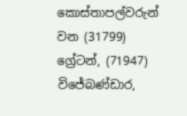කොස්තාපල්වරුන් වන (31799) ග්‍රේටන්, (71947) විජේබණ්ඩාර,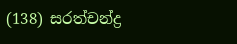(138) සරත්චන්ද්‍ර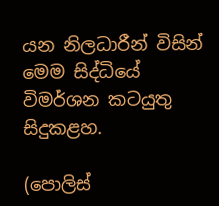යන නිලධාරීන් විසින් මෙම සිද්ධියේ විමර්ශන කටයුතු සිදුකළහ.

(පොලිස්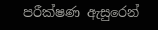පරීක්ෂණ ඇසුරෙන්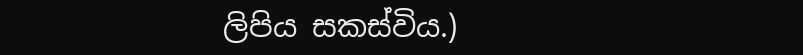ලිපිය සකස්විය.)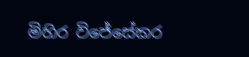මිහිර විජේසේකර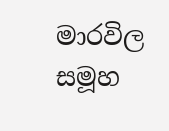මාරවිල සමූහ